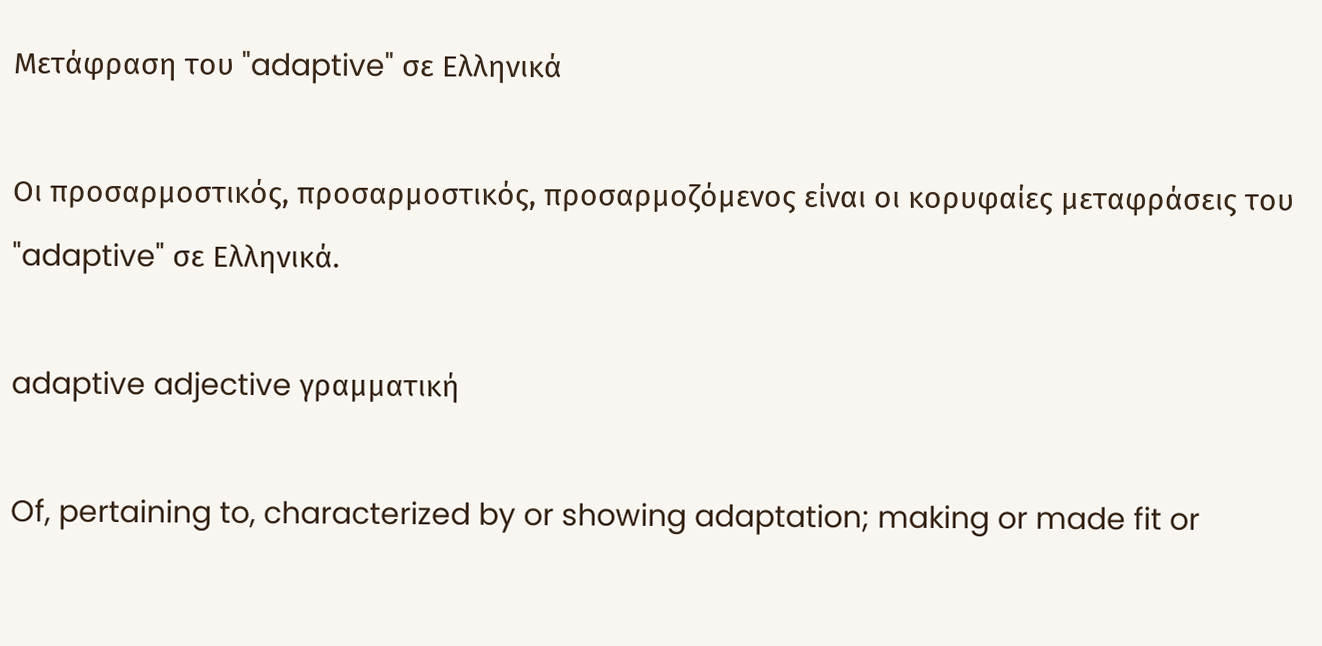Μετάφραση του "adaptive" σε Ελληνικά

Οι προσαρμοστικός, προσαρμοστικός, προσαρμοζόμενος είναι οι κορυφαίες μεταφράσεις του "adaptive" σε Ελληνικά.

adaptive adjective γραμματική

Of, pertaining to, characterized by or showing adaptation; making or made fit or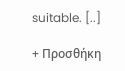suitable. [..]

+ Προσθήκη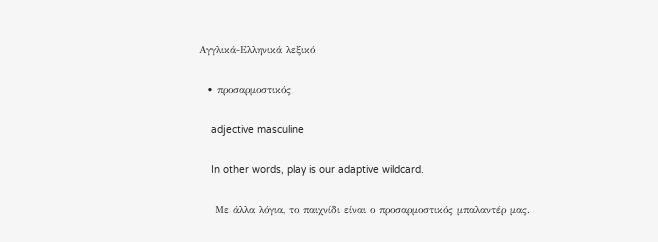Αγγλικά-Ελληνικά λεξικό

  • προσαρμοστικός

    adjective masculine

    In other words, play is our adaptive wildcard.

    Με άλλα λόγια, το παιχνίδι είναι ο προσαρμοστικός μπαλαντέρ μας.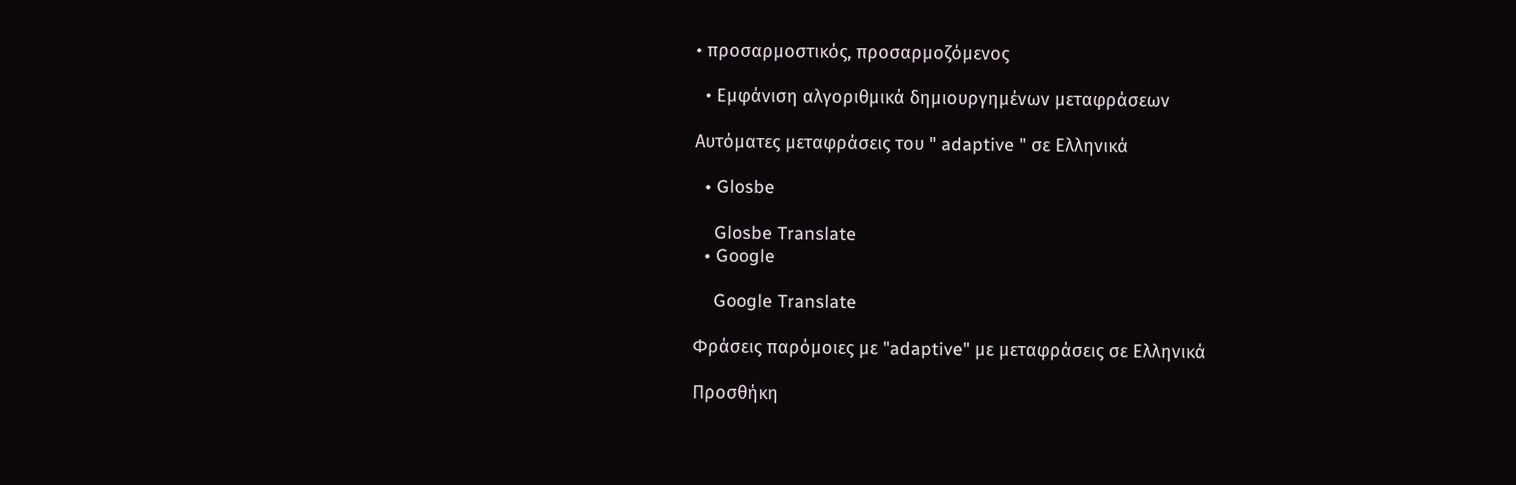• προσαρμοστικός, προσαρμοζόμενος

  • Εμφάνιση αλγοριθμικά δημιουργημένων μεταφράσεων

Αυτόματες μεταφράσεις του " adaptive " σε Ελληνικά

  • Glosbe

    Glosbe Translate
  • Google

    Google Translate

Φράσεις παρόμοιες με "adaptive" με μεταφράσεις σε Ελληνικά

Προσθήκη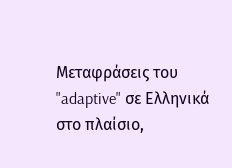Μεταφράσεις του "adaptive" σε Ελληνικά στο πλαίσιο,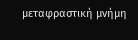μεταφραστική μνήμη